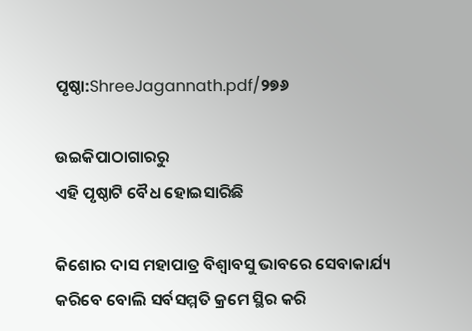ପୃଷ୍ଠା:ShreeJagannath.pdf/୨୭୬

ଉଇକିପାଠାଗାର‌ରୁ
ଏହି ପୃଷ୍ଠାଟି ବୈଧ ହୋଇସାରିଛି

କିଶୋର ଦାସ ମହାପାତ୍ର ବିଶ୍ବାବସୁ ଭାବରେ ସେବାକାର୍ଯ୍ୟ କରିବେ ବୋଲି ସର୍ବସମ୍ମତି କ୍ରମେ ସ୍ଥିର କରି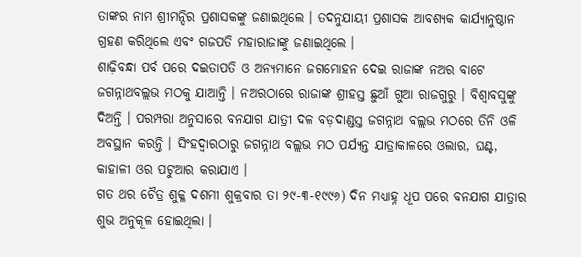ତାଙ୍କର ନାମ ଶ୍ରୀମନ୍ଦିର ପ୍ରଶାସକଙ୍କୁ ଜଣାଇଥିଲେ । ତଦନୁଯାୟୀ ପ୍ରଶାସକ ଆବଶ୍ୟକ କାର୍ଯ୍ୟାନୁଷ୍ଠାନ ଗ୍ରହଣ କରିଥିଲେ ଏବଂ ଗଜପତି ମହାରାଜାଙ୍କୁ ଜଣାଇଥିଲେ ।
ଶାଢ଼ିବନ୍ଧା ପର୍ବ ପରେ ଦଇତାପତି ଓ ଅନ୍ୟମାନେ ଜଗମୋହନ ଦେଇ ରାଜାଙ୍କ ନଅର ବାଟେ ଜଗନ୍ନାଥବଲ୍ଲଭ ମଠକୁ ଯାଆନ୍ତି । ନଅରଠାରେ ରାଜାଙ୍କ ଶ୍ରୀହସ୍ତ ଛୁଆଁ ଗୁଆ ରାଜଗୁରୁ । ବିଶ୍ୱାବସୁଙ୍କୁ ଦିଅନ୍ତି । ପରମ୍ପରା ଅନୁସାରେ ବନଯାଗ ଯାତ୍ରୀ ଦଳ ବଡ଼ଦାଣ୍ଡସ୍ତ ଜଗନ୍ନାଥ ବଲ୍ଲଭ ମଠରେ ତିନି ଓଳି ଅବସ୍ଥାନ କରନ୍ତି । ସିଂହଦ୍ବାରଠାରୁ ଜଗନ୍ନାଥ ବଲ୍ଲଭ ମଠ ପର୍ଯ୍ୟନ୍ତ ଯାତ୍ରାକାଳରେ ଓଲାର, ଘଣ୍ଟ, କାହାଳୀ ଓର ପଟୁଆର କରାଯାଏ ।
ଗତ ଥର ଚୈତ୍ର ଶୁକ୍ଳ ଦଶମୀ ଶୁକ୍ରବାର ତା ୨୯-୩-୧୯୯୬) ଦିନ ମଧ୍ୟାହ୍ନ ଧୂପ ପରେ ବନଯାଗ ଯାତ୍ରାର ଶୁଭ ଅନୁକୂଳ ହୋଇଥିଲା ।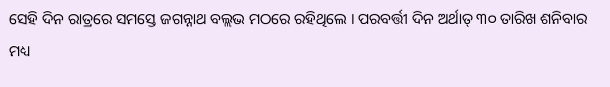ସେହି ଦିନ ରାତ୍ରରେ ସମସ୍ତେ ଜଗନ୍ନାଥ ବଲ୍ଲଭ ମଠରେ ରହିଥିଲେ । ପରବର୍ତ୍ତୀ ଦିନ ଅର୍ଥାତ୍ ୩୦ ତାରିଖ ଶନିବାର ମଧ୍ୟ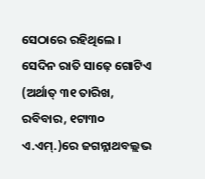ସେଠାରେ ରହିଥିଲେ । ସେଦିନ ରାତି ସାଢ଼େ ଗୋଟିଏ (ଅର୍ଥାତ୍ ୩୧ ତାରିଖ, ରବିବାର, ୧ଟା୩୦ ଏ.ଏମ୍.)ରେ ଜଗନ୍ନାଥବଲ୍ଲଭ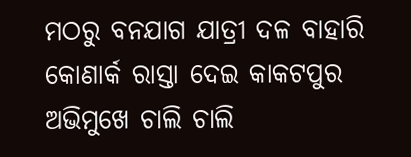ମଠରୁ ବନଯାଗ ଯାତ୍ରୀ ଦଳ ବାହାରି କୋଣାର୍କ ରାସ୍ତା ଦେଇ କାକଟପୁର ଅଭିମୁଖେ ଚାଲି ଚାଲି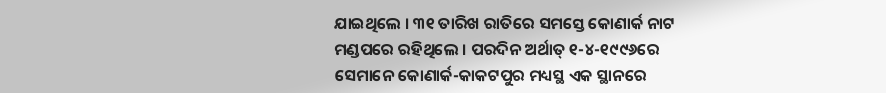ଯାଇଥିଲେ । ୩୧ ତାରିଖ ରାତିରେ ସମସ୍ତେ କୋଣାର୍କ ନାଟ ମଣ୍ଡପରେ ରହିଥିଲେ । ପରଦିନ ଅର୍ଥାତ୍ ୧-୪-୧୯୯୬ରେ ସେମାନେ କୋଣାର୍କ-କାକଟପୁର ମଧ୍ୟସ୍ଥ ଏକ ସ୍ଥାନରେ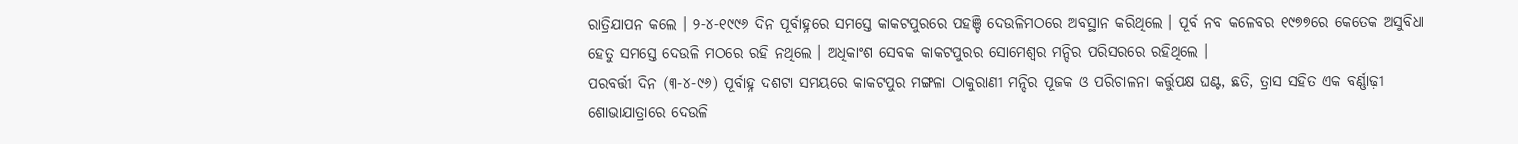ରାତ୍ରିଯାପନ କଲେ । ୨-୪-୧୯୯୬ ଦିନ ପୂର୍ବାହ୍ନରେ ସମସ୍ତେ କାକଟପୁରରେ ପହଞ୍ଚି ଦେଉଳିମଠରେ ଅବସ୍ଥାନ କରିଥିଲେ । ପୂର୍ବ ନବ କଳେବର ୧୯୭୭ରେ କେତେକ ଅସୁବିଧା ହେତୁ ସମସ୍ତେ ଦେଉଳି ମଠରେ ରହି ନଥିଲେ । ଅଧିକାଂଶ ସେବକ କାକଟପୁରର ସୋମେଶ୍ବର ମନ୍ଦିର ପରିସରରେ ରହିଥିଲେ ।
ପରବର୍ତ୍ତୀ ଦିନ (୩-୪-୯୬) ପୂର୍ବାହ୍ନ ଦଶଟା ସମୟରେ କାକଟପୁର ମଙ୍ଗଳା ଠାକୁରାଣୀ ମନ୍ଦିର ପୂଜକ ଓ ପରିଚାଳନା କର୍ତ୍ତୁପକ୍ଷ ଘଣ୍ଟ, ଛତି, ତ୍ରାସ ସହିତ ଏକ ବର୍ଣ୍ଣାଢ଼ୀ ଶୋଭାଯାତ୍ରାରେ ଦେଉଳି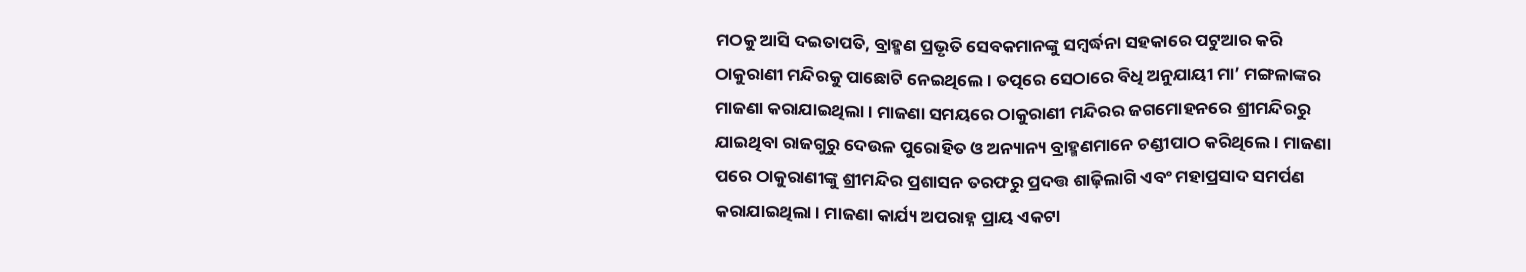ମଠକୁ ଆସି ଦଇତାପତି, ବ୍ରାହ୍ମଣ ପ୍ରଭୃତି ସେବକମାନଙ୍କୁ ସମ୍ବର୍ଦ୍ଧନା ସହକାରେ ପଟୁଆର କରି ଠାକୁରାଣୀ ମନ୍ଦିରକୁ ପାଛୋଟି ନେଇଥିଲେ । ତତ୍ପରେ ସେଠାରେ ବିଧି ଅନୁଯାୟୀ ମା’ ମଙ୍ଗଳାଙ୍କର ମାଜଣା କରାଯାଇଥିଲା । ମାଜଣା ସମୟରେ ଠାକୁରାଣୀ ମନ୍ଦିରର ଜଗମୋହନରେ ଶ୍ରୀମନ୍ଦିରରୁ ଯାଇଥିବା ରାଜଗୁରୁ ଦେଉଳ ପୁରୋହିତ ଓ ଅନ୍ୟାନ୍ୟ ବ୍ରାହ୍ମଣମାନେ ଚଣ୍ଡୀପାଠ କରିଥିଲେ । ମାଜଣା ପରେ ଠାକୁରାଣୀଙ୍କୁ ଶ୍ରୀମନ୍ଦିର ପ୍ରଶାସନ ତରଫରୁ ପ୍ରଦତ୍ତ ଶାଢ଼ିଲାଗି ଏବଂ ମହାପ୍ରସାଦ ସମର୍ପଣ କରାଯାଇଥିଲା । ମାଜଣା କାର୍ଯ୍ୟ ଅପରାହ୍ନ ପ୍ରାୟ ଏକଟା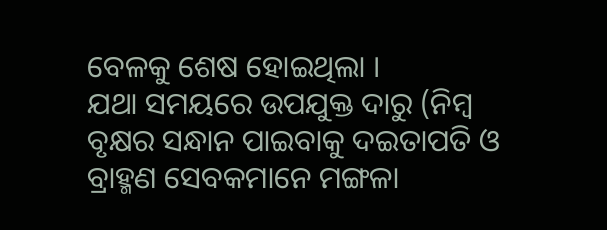ବେଳକୁ ଶେଷ ହୋଇଥିଲା ।
ଯଥା ସମୟରେ ଉପଯୁକ୍ତ ଦାରୁ (ନିମ୍ବ ବୃକ୍ଷର ସନ୍ଧାନ ପାଇବାକୁ ଦଇତାପତି ଓ ବ୍ରାହ୍ମଣ ସେବକମାନେ ମଙ୍ଗଳା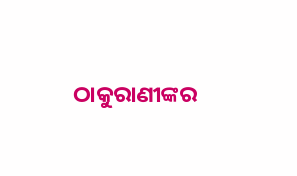ଠାକୁରାଣୀଙ୍କର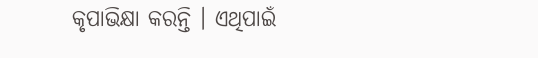କୃପାଭିକ୍ଷା କରନ୍ତି । ଏଥିପାଇଁ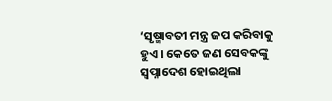‘ସୃଷ୍ମାବତୀ ମନ୍ତ୍ର ଜପ କରିବାକୁ ହୁଏ । କେତେ ଜଣ ସେବକଙ୍କୁ ସ୍ବପ୍ନାଦେଶ ହୋଇଥିଲା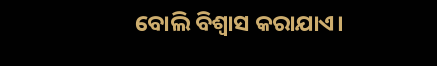ବୋଲି ବିଶ୍ୱାସ କରାଯାଏ।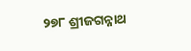୨୭୮ ଶ୍ରୀଜଗନ୍ନାଥ